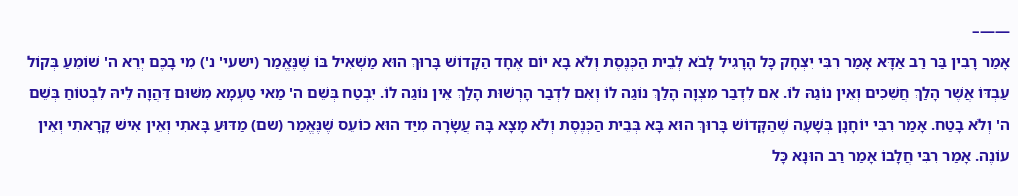——–
אָמַר רָבִין בַּר רַב אַדָּא אָמַר רִבִּי יִצְחָק כָּל הָרָגִיל לָבֹא לְבֵית הַכְּנֶסֶת וְלֹא בָא יוֹם אֶחָד הַקָדוֹשׁ בָּרוּךְ הוּא מַשְׁאִיל בּוֹ שֶׁנֶּאֱמַר (ישעי' נ') מִי בָכֶם יְרֵא ה' שׁוֹמֵעַ בְּקוֹל עַבְדּוֹ אֲשֶׁר הָלַךְ חֲשֵׁכִים וְאֵין נוֹגַהּ לוֹ. אִם לִדְבַר מִצְוָה הָלַךְ נוֹגַה לוֹ וְאִם לִדְבַר הָרְשׁוּת הָלַךְ אֵין נוֹגַה לוֹ. יִבְטַח בְּשֵׁם ה' מַאי טַעְמָא מִשּׁוּם דַּהֲוָה לֵיהּ לִבְטוֹחַ בְּשֵׁם ה' וְלֹא בָטַח. אָמַר רִבִּי יוֹחָנָן בְּשָׁעָה שֶׁהַקָּדוֹשׁ בָּרוּךְ הוּא בָּא בְּבֵית הַכְּנֶסֶת וְלֹא מָצָא בָּהּ עֲשָׂרָה מִיַּד הוּא כוֹעֵס שֶׁנֶּאֱמַר (שם) מַדּוּעַ בָּאתִי וְאֵין אִישׁ קָרָאתִי וְאֵין עוֹנֶה. אָמַר רִבִּי חֲלָבוֹ אָמַר רַב הוּנָא כָּל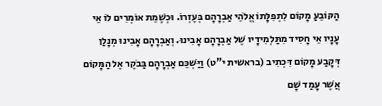הַקּוֹבֵעַ מָקוֹם לִתְפִלָּתוֹ אֱלֹהֵי אַבְרָהָם בְּעֶזְרוֹ. וּכְשֶׁמֵת אוֹמְרִים לוֹ אֵי עָנָיו אֵי חָסִיד מִתַּלְמִידָיו שֶׁל אַבְרָהָם אָבִינוּ. וְאַבְרָהָם אָבִינוּ מְנָלַן דְּקָבַע מָקוֹם דִּכְתִיב (בראשית י"ט) וַיַּשְׁכֵּם אַבְרָהָם בַּבֹקֶר אֶל הַמָּקוֹם אֲשֶׁר עָמַד שָׁם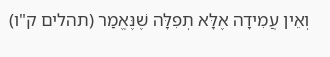וְאֵין עֲמִידָה אֶלָּא תְפִלָּה שֶׁנֶּאֱמַר (תהלים ק"ו)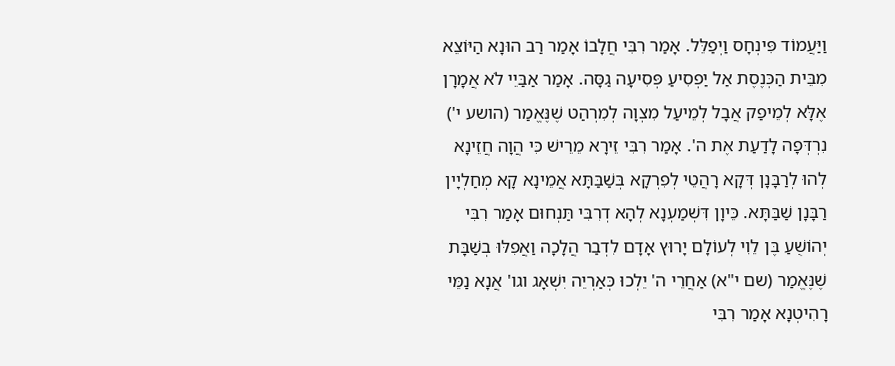וַיַּעֲמוֹד פִּינְחָס וַיְפַלֵּל. אָמַר רִבִּי חֲלָבוֹ אָמַר רַב הוּנָא הַיּוֹצֵא מִבֵּית הַכְּנֶסֶת אַל יַפְסִיעַ פְּסִיעָה גַסָּה. אָמַר אַבַּיֵי לֹא אֲמָרָן אֶלָּא לְמֵיפַק אֲבָל לְמֵיעַל מִצְוָה לְמִרְהַט שֶׁנֶּאֱמַר (הושע י') נִרְדְּפָה לָדַעַת אֶת ה'. אָמַר רִבִּי זֵירָא מֵרֵישׁ כִּי הֲוָה חֲזֵינָא לְהוּ לְרַבָּנָן דְּקָא רָהֲטֵי לְפִרְקָא בְּשַׁבַּתָּא אֲמֵינָא קָא מְחַלְיָין רַבָּנָן שַׁבַּתָּא. כֵּיוָן דִּשְׁמַעְנָא לְהָא דְרִבִּי תַּנְחוּם אָמַר רִבִּי יְהוֹשֻׁעַ בֶּן לֵוִי לְעוֹלָם יָרוּץ אָדָם לִדְבַר הֲלָכָה וַאֲפִלּוּ בְשַׁבָּת שֶׁנֶּאֱמַר (שם י"א) אַחֲרֵי ה' יֵלְכוּ כְּאַרְיֵה יִשְׁאָג וגו' אֲנָא נַמֵּי רָהִיטְנָא אָמַר רִבִּי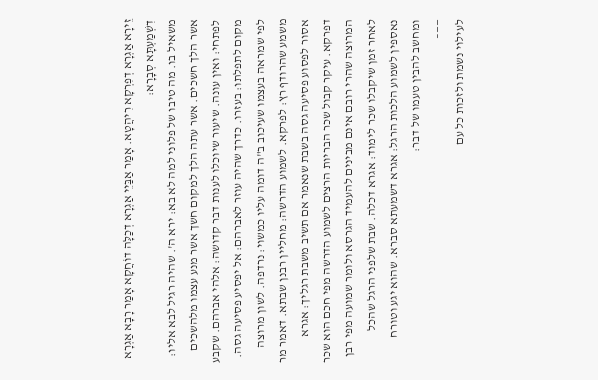זֵירָא אַגְרָא דְפִרְקָא רִיהֲטָא. אָמַר אַבַּיֵי אַגְרָא דְכַלָּה דוֹחֲקָא אָמַר רָבָא אַגְרָא דִשְׁמַעְתָּא סְבָרָא:
משאיל בו. מה טיבו של פלוני למה לא בא: ירא ה'. שהיה רגיל לבא אליו: אשר הלך חשכים. אשר עתה הלך למקום חשך אשר מנע עצמו מלהשכים לפתחי: ואין עונה. שיעור שיוכלו לענות דבר קדושה: אלהי אברהם. שקבע מקום לתפלתו: בעזרו. כדרך שהיה עוזר לאברהם: אל יפסיע פסיעה גסה. לפי שמראה בעצמו שעיכוב ב"ה דומה עליו כמשוי: נרדפה. לשון מרוצה משמע שהרודף רץ: לפרקא. לשמוע הדרשה: מחליין רבנן שבתא. דאמר מר אסור לפסוע פסיעה גסה בשבת שנאמר אם תשיב משבת רגליך: אגרא דפרקא. עיקר קבול שכר הבריות הרצים לשמוע הדרשה מפי חכם הוא שכר המרוצה שהרי רובם אינם מבינים להעמיד הגרסא ולומר שמועה מפי רבן לאחר זמן שיקבלו שכר לימוד: אגרא דכלה. שבת שלפני הרגל שהכל נאספין לשמוע הלכות הרגל: אגרא דשמעתא סברא. שהוא יגע וטורח ומחשב להבין טעמו של דבר:
——–
לעילוי נשמת ולזכות כל עם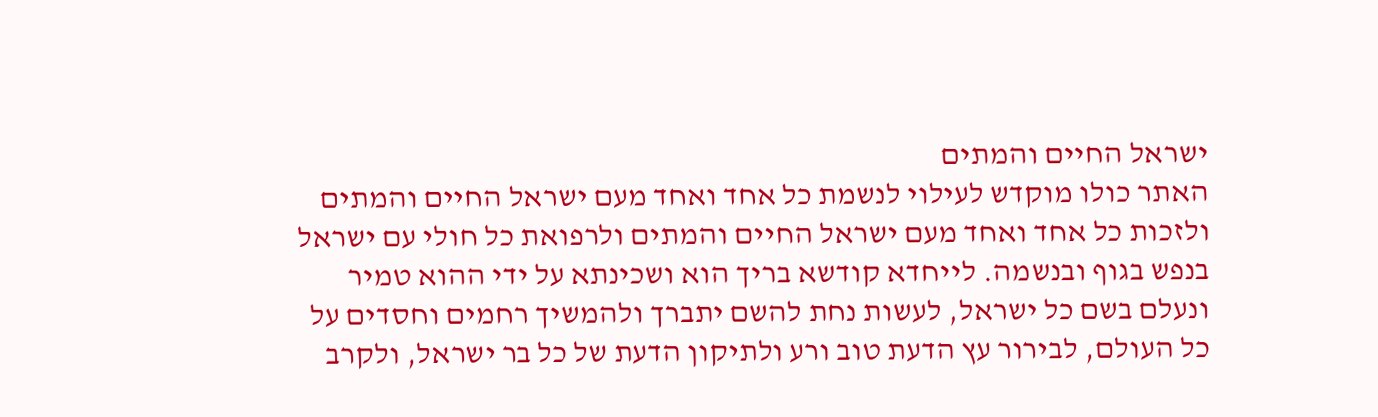ישראל החיים והמתים
האתר כולו מוקדש לעילוי לנשמת כל אחד ואחד מעם ישראל החיים והמתים ולזכות כל אחד ואחד מעם ישראל החיים והמתים ולרפואת כל חולי עם ישראל בנפש בגוף ובנשמה. לייחדא קודשא בריך הוא ושכינתא על ידי ההוא טמיר ונעלם בשם כל ישראל, לעשות נחת להשם יתברך ולהמשיך רחמים וחסדים על כל העולם, לבירור עץ הדעת טוב ורע ולתיקון הדעת של כל בר ישראל, ולקרב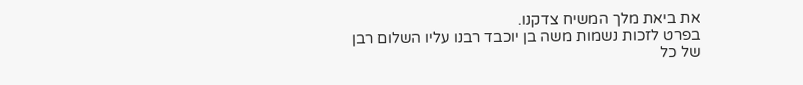את ביאת מלך המשיח צדקנו.
בפרט לזכות נשמות משה בן יוכבד רבנו עליו השלום רבן של כל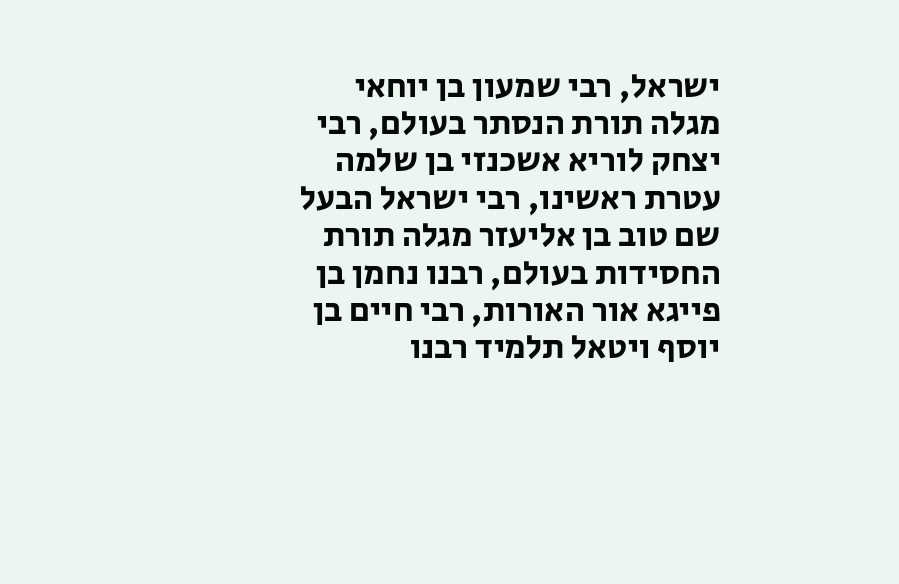ישראל, רבי שמעון בן יוחאי מגלה תורת הנסתר בעולם, רבי יצחק לוריא אשכנזי בן שלמה עטרת ראשינו, רבי ישראל הבעל שם טוב בן אליעזר מגלה תורת החסידות בעולם, רבנו נחמן בן פייגא אור האורות, רבי חיים בן יוסף ויטאל תלמיד רבנו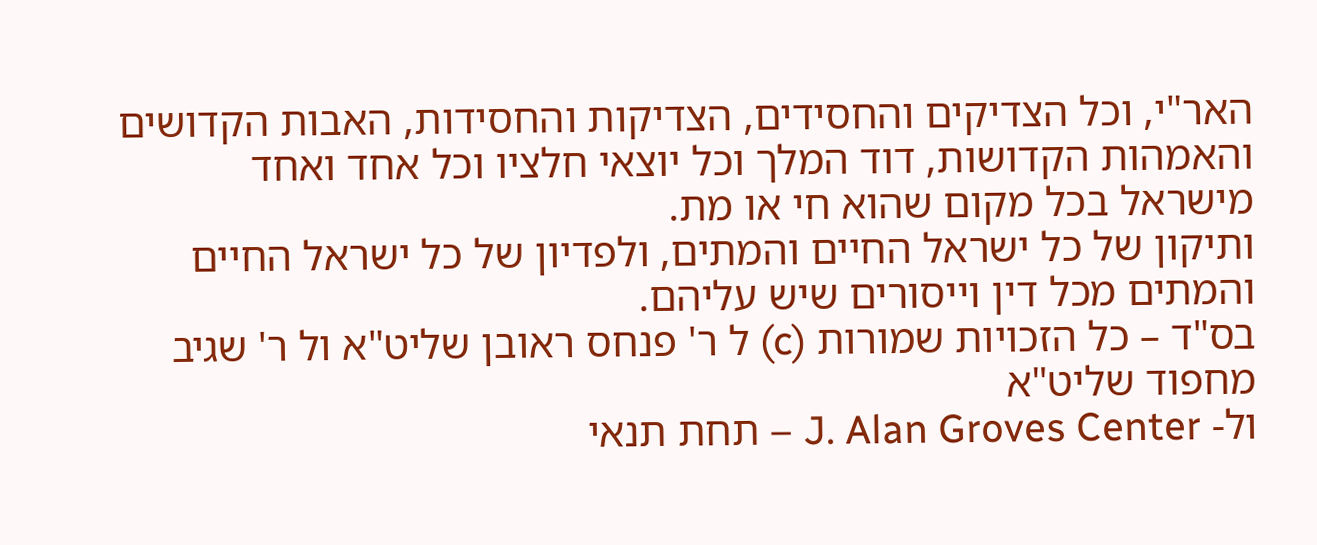האר"י, וכל הצדיקים והחסידים, הצדיקות והחסידות, האבות הקדושים והאמהות הקדושות, דוד המלך וכל יוצאי חלציו וכל אחד ואחד מישראל בכל מקום שהוא חי או מת.
ותיקון של כל ישראל החיים והמתים, ולפדיון של כל ישראל החיים והמתים מכל דין וייסורים שיש עליהם.
בס"ד – כל הזכויות שמורות (c) ל ר' פנחס ראובן שליט"א ול ר' שגיב מחפוד שליט"א
ול- J. Alan Groves Center – תחת תנאי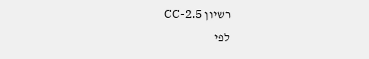רשיון CC-2.5
לפי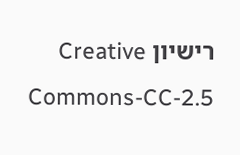רישיון Creative Commons-CC-2.5